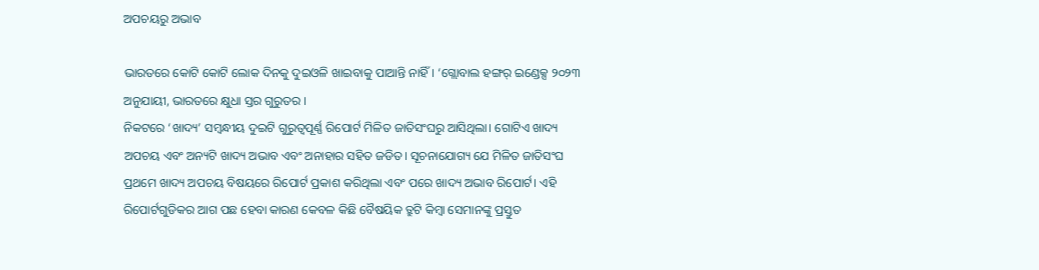ଅପଚୟରୁ ଅଭାବ

ଭାରତରେ କୋଟି କୋଟି ଲୋକ ଦିନକୁ ଦୁଇଓଳି ଖାଇବାକୁ ପାଆନ୍ତି ନାହିଁ। ‘ଗ୍ଲୋବାଲ ହଙ୍ଗର୍‌ ଇଣ୍ଡେକ୍ସ ୨୦୨୩ ଅନୁଯାୟୀ, ଭାରତରେ କ୍ଷୁଧା ସ୍ତର ଗୁରୁତର ।
ନିକଟରେ ‘ଖାଦ୍ୟ’ ସମ୍ବନ୍ଧୀୟ ଦୁଇଟି ଗୁରୁତ୍ୱପୂର୍ଣ୍ଣ ରିପୋର୍ଟ ମିଳିତ ଜାତିସଂଘରୁ ଆସିଥିଲା। ଗୋଟିଏ ଖାଦ୍ୟ ଅପଚୟ ଏବଂ ଅନ୍ୟଟି ଖାଦ୍ୟ ଅଭାବ ଏବଂ ଅନାହାର ସହିତ ଜଡିତ। ସୂଚନାଯୋଗ୍ୟ ଯେ ମିଳିତ ଜାତିସଂଘ ପ୍ରଥମେ ଖାଦ୍ୟ ଅପଚୟ ବିଷୟରେ ରିପୋର୍ଟ ପ୍ରକାଶ କରିଥିଲା ଏବଂ ପରେ ଖାଦ୍ୟ ଅଭାବ ରିପୋର୍ଟ। ଏହି ରିପୋର୍ଟଗୁଡିକର ଆଗ ପଛ ହେବା କାରଣ କେବଳ କିଛି ବୈଷୟିକ ତ୍ରୁଟି କିମ୍ବା ସେମାନଙ୍କୁ ପ୍ରସ୍ତୁତ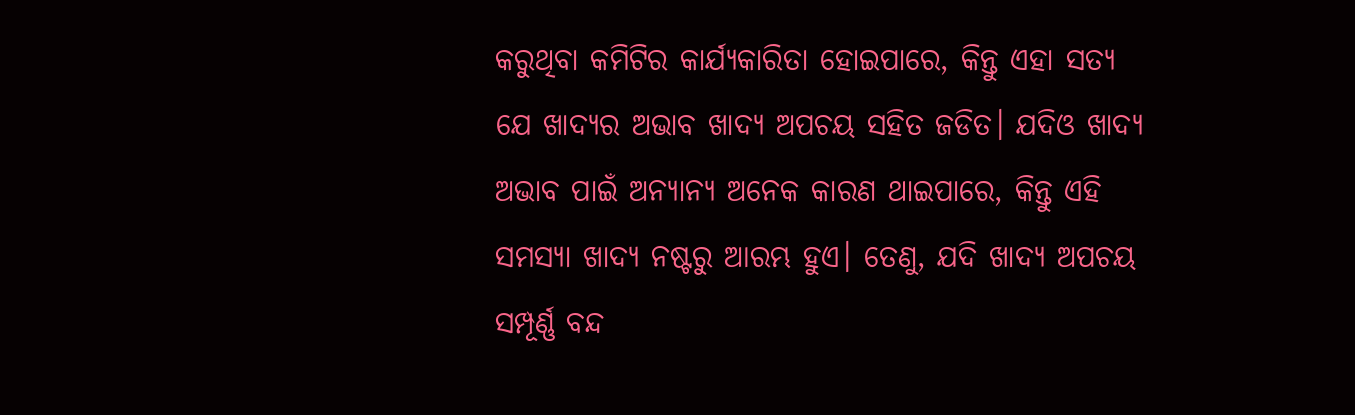କରୁଥିବା କମିଟିର କାର୍ଯ୍ୟକାରିତା ହୋଇପାରେ, କିନ୍ତୁ ଏହା ସତ୍ୟ ଯେ ଖାଦ୍ୟର ଅଭାବ ଖାଦ୍ୟ ଅପଚୟ ସହିତ ଜଡିତ। ଯଦିଓ ଖାଦ୍ୟ ଅଭାବ ପାଇଁ ଅନ୍ୟାନ୍ୟ ଅନେକ କାରଣ ଥାଇପାରେ, କିନ୍ତୁ ଏହି ସମସ୍ୟା ଖାଦ୍ୟ ନଷ୍ଟରୁ ଆରମ୍ଭ ହୁଏ। ତେଣୁ, ଯଦି ଖାଦ୍ୟ ଅପଚୟ ସମ୍ପୂର୍ଣ୍ଣ ବନ୍ଦ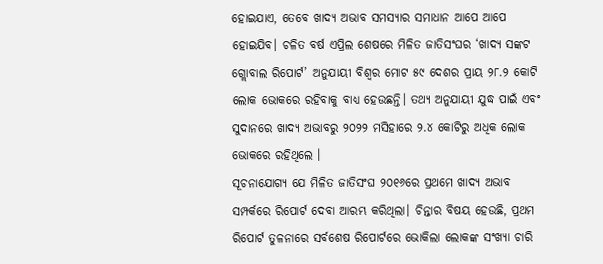ହୋଇଯାଏ, ତେବେ ଖାଦ୍ୟ ଅଭାବ ସମସ୍ୟାର ସମାଧାନ ଆପେ ଆପେ ହୋଇଯିବ। ଚଳିତ ବର୍ଷ ଏପ୍ରିଲ ଶେଷରେ ମିଳିତ ଜାତିସଂଘର ‘ଖାଦ୍ୟ ସଙ୍କଟ ଗ୍ଲୋବାଲ ରିପୋର୍ଟ’ ଅନୁଯାୟୀ ବିଶ୍ୱର ମୋଟ ୫୯ ଦେଶର ପ୍ରାୟ ୨୮.୨ କୋଟି ଲୋକ ଭୋକରେ ରହିବାକୁ ବାଧ୍ୟ ହେଉଛନ୍ତି। ତଥ୍ୟ ଅନୁଯାୟୀ ଯୁଦ୍ଧ ପାଇଁ ଏବଂ ସୁଦାନରେ ଖାଦ୍ୟ ଅଭାବରୁ ୨୦୨୨ ମସିହାରେ ୨.୪ କୋଟିରୁ ଅଧିକ ଲୋକ ଭୋକରେ ରହିଥିଲେ ।
ସୂଚନାଯୋଗ୍ୟ ଯେ ମିଳିତ ଜାତିସଂଘ ୨୦୧୬ରେ ପ୍ରଥମେ ଖାଦ୍ୟ ଅଭାବ ସମ୍ପର୍କରେ ରିପୋର୍ଟ ଦେବା ଆରମ୍ଭ କରିଥିଲା। ଚିନ୍ତାର ବିଷୟ ହେଉଛି, ପ୍ରଥମ ରିପୋର୍ଟ ତୁଳନାରେ ସର୍ବଶେଷ ରିପୋର୍ଟରେ ଭୋକିଲା ଲୋକଙ୍କ ସଂଖ୍ୟା ଚାରି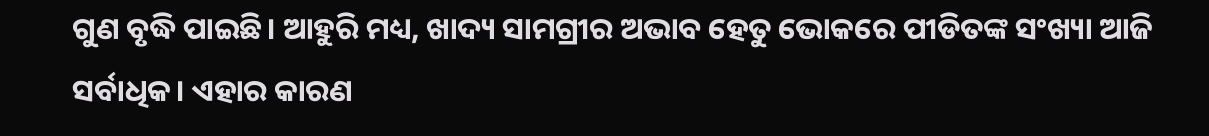ଗୁଣ ବୃଦ୍ଧି ପାଇଛି। ଆହୁରି ମଧ୍ୟ, ଖାଦ୍ୟ ସାମଗ୍ରୀର ଅଭାବ ହେତୁ ଭୋକରେ ପୀଡିତଙ୍କ ସଂଖ୍ୟା ଆଜି ସର୍ବାଧିକ। ଏହାର କାରଣ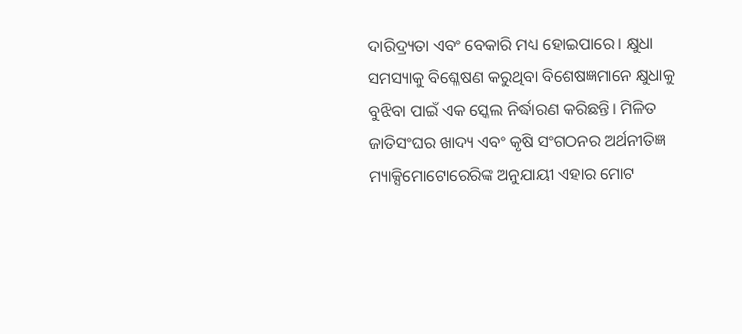ଦାରିଦ୍ର୍ୟତା ଏବଂ ବେକାରି ମଧ୍ୟ ହୋଇପାରେ। କ୍ଷୁଧା ସମସ୍ୟାକୁ ବିଶ୍ଳେଷଣ କରୁଥିବା ବିଶେଷଜ୍ଞମାନେ କ୍ଷୁଧାକୁ ବୁଝିବା ପାଇଁ ଏକ ସ୍କେଲ ନିର୍ଦ୍ଧାରଣ କରିଛନ୍ତି। ମିଳିତ ଜାତିସଂଘର ଖାଦ୍ୟ ଏବଂ କୃଷି ସଂଗଠନର ଅର୍ଥନୀତିଜ୍ଞ ମ୍ୟାକ୍ସିମୋଟୋରେରିଙ୍କ ଅନୁଯାୟୀ ଏହାର ମୋଟ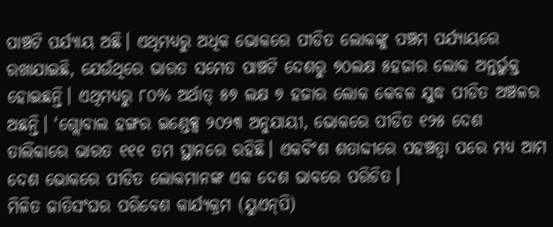ପାଞ୍ଚଟି ପର୍ଯ୍ୟାୟ ଅଛି। ଏଥିମଧ୍ୟରୁ ଅଧିକ ଭୋକରେ ପୀଡିତ ଲୋକଙ୍କୁ ପଞ୍ଚମ ପର୍ଯ୍ୟାୟରେ ରଖାଯାଇଛି, ଯେଉଁଥିରେ ଭାରତ ସମେତ ପାଞ୍ଚଟି ଦେଶରୁ ୭୦ଲକ୍ଷ ୫ହଜାର ଲୋକ ଅନ୍ତର୍ଭୁକ୍ତ ହୋଇଛନ୍ତି। ଏଥିମଧ୍ୟରୁ ୮୦% ଅର୍ଥାତ୍‌ ୫୭ ଲକ୍ଷ ୭ ହଜାର ଲୋକ କେବଳ ଯୁଦ୍ଧ ପୀଡିତ ଅଞ୍ଚଳର ଅଛନ୍ତି। ‘ଗ୍ଲୋବାଲ ହଙ୍ଗର ଇଣ୍ଡେକ୍ସ ୨୦୨୩ ଅନୁଯାୟୀ, ଭୋକରେ ପୀଡିତ ୧୨୫ ଦେଶ ତାଲିକାରେ ଭାରତ ୧୧୧ ତମ ସ୍ଥାନରେ ରହିଛି। ଏକବିଂଶ ଶତାବ୍ଦୀରେ ପହଞ୍ଚତ୍ବା ପରେ ମଧ୍ୟ ଆମ ଦେଶ ଭୋକରେ ପୀଡିତ ଲୋକମାନଙ୍କ ଏକ ଦେଶ ଭାବରେ ପରିଚିତ।
ମିଳିତ ଜାତିସଂଘର ପରିବେଶ କାର୍ଯ୍ୟକ୍ରମ (ୟୁଏନ୍‌ପି)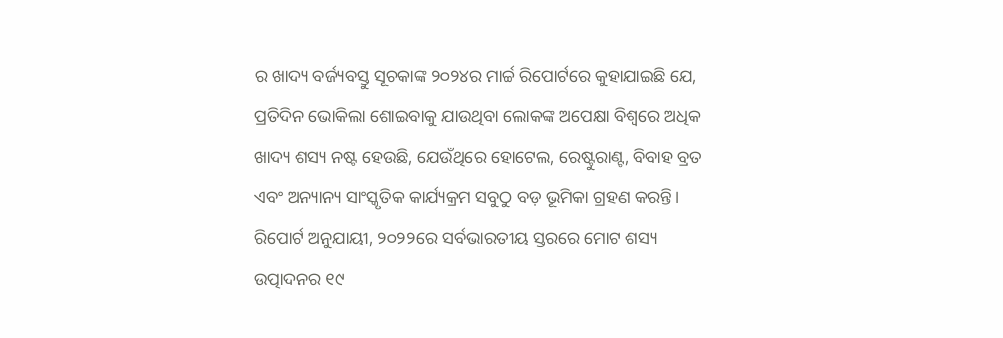ର ଖାଦ୍ୟ ବର୍ଜ୍ୟବସ୍ତୁ ସୂଚକାଙ୍କ ୨୦୨୪ର ମାର୍ଚ୍ଚ ରିପୋର୍ଟରେ କୁହାଯାଇଛି ଯେ, ପ୍ରତିଦିନ ଭୋକିଲା ଶୋଇବାକୁ ଯାଉଥିବା ଲୋକଙ୍କ ଅପେକ୍ଷା ବିଶ୍ୱରେ ଅଧିକ ଖାଦ୍ୟ ଶସ୍ୟ ନଷ୍ଟ ହେଉଛି, ଯେଉଁଥିରେ ହୋଟେଲ, ରେଷ୍ଟୁରାଣ୍ଟ, ବିବାହ ବ୍ରତ ଏବଂ ଅନ୍ୟାନ୍ୟ ସାଂସ୍କୃତିକ କାର୍ଯ୍ୟକ୍ରମ ସବୁଠୁ ବଡ଼ ଭୂମିକା ଗ୍ରହଣ କରନ୍ତି। ରିପୋର୍ଟ ଅନୁଯାୟୀ, ୨୦୨୨ରେ ସର୍ବଭାରତୀୟ ସ୍ତରରେ ମୋଟ ଶସ୍ୟ ଉତ୍ପାଦନର ୧୯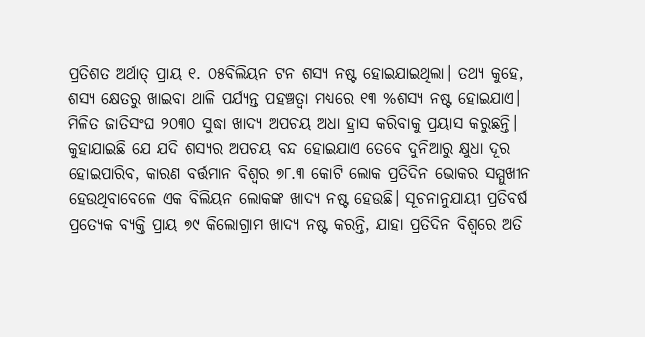ପ୍ରତିଶତ ଅର୍ଥାତ୍‌ ପ୍ରାୟ ୧. ୦୫ବିଲିୟନ ଟନ ଶସ୍ୟ ନଷ୍ଟ ହୋଇଯାଇଥିଲା। ତଥ୍ୟ କୁହେ, ଶସ୍ୟ କ୍ଷେତରୁ ଖାଇବା ଥାଳି ପର୍ଯ୍ୟନ୍ତ ପହଞ୍ଚତ୍ବା ମଧ୍ୟରେ ୧୩ %ଶସ୍ୟ ନଷ୍ଟ ହୋଇଯାଏ।
ମିଳିତ ଜାତିସଂଘ ୨୦୩୦ ସୁଦ୍ଧା ଖାଦ୍ୟ ଅପଚୟ ଅଧା ହ୍ରାସ କରିବାକୁ ପ୍ରୟାସ କରୁଛନ୍ତି। କୁହାଯାଇଛି ଯେ ଯଦି ଶସ୍ୟର ଅପଚୟ ବନ୍ଦ ହୋଇଯାଏ ତେବେ ଦୁନିଆରୁ କ୍ଷୁଧା ଦୂର ହୋଇପାରିବ, କାରଣ ବର୍ତ୍ତମାନ ବିଶ୍ବର ୭୮.୩ କୋଟି ଲୋକ ପ୍ରତିଦିନ ଭୋକର ସମ୍ମୁଖୀନ ହେଉଥିବାବେଳେ ଏକ ବିଲିୟନ ଲୋକଙ୍କ ଖାଦ୍ୟ ନଷ୍ଟ ହେଉଛି। ସୂଚନାନୁଯାୟୀ ପ୍ରତିବର୍ଷ ପ୍ରତ୍ୟେକ ବ୍ୟକ୍ତି ପ୍ରାୟ ୭୯ କିଲୋଗ୍ରାମ ଖାଦ୍ୟ ନଷ୍ଟ କରନ୍ତି, ଯାହା ପ୍ରତିଦିନ ବିଶ୍ୱରେ ଅତି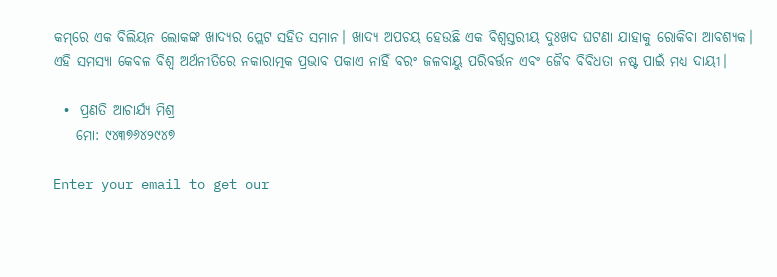କମ୍‌ରେ ଏକ ବିଲିୟନ ଲୋକଙ୍କ ଖାଦ୍ୟର ପ୍ଲେଟ ସହିତ ସମାନ। ଖାଦ୍ୟ ଅପଚୟ ହେଉଛି ଏକ ବିଶ୍ୱସ୍ତରୀୟ ଦୁଃଖଦ ଘଟଣା ଯାହାକୁ ରୋକିବା ଆବଶ୍ୟକ। ଏହି ସମସ୍ୟା କେବଳ ବିଶ୍ବ ଅର୍ଥନୀତିରେ ନକାରାତ୍ମକ ପ୍ରଭାବ ପକାଏ ନାହିଁ ବରଂ ଜଳବାୟୁ ପରିବର୍ତ୍ତନ ଏବଂ ଜୈବ ବିବିଧତା ନଷ୍ଟ ପାଇଁ ମଧ୍ୟ ଦାୟୀ।

  •  ପ୍ରଣତି ଆଚାର୍ଯ୍ୟ ମିଶ୍ର
    ମୋ: ୯୪୩୭୬୪୨୯୪୭

Enter your email to get our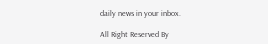daily news in your inbox.

All Right Reserved By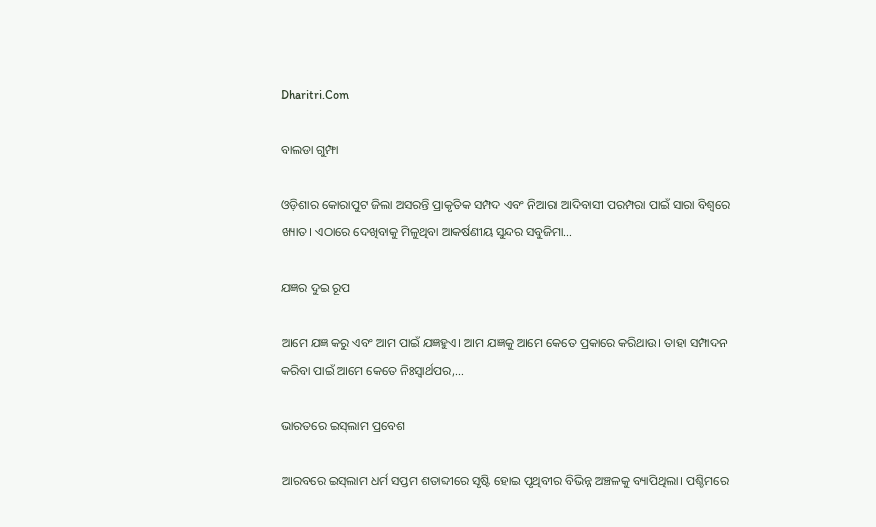Dharitri.Com

ବାଲଡା ଗୁମ୍ଫା

ଓଡ଼ିଶାର କୋରାପୁଟ ଜିଲା ଅସରନ୍ତି ପ୍ରାକୃତିକ ସମ୍ପଦ ଏବଂ ନିଆରା ଆଦିବାସୀ ପରମ୍ପରା ପାଇଁ ସାରା ବିଶ୍ବରେ ଖ୍ୟାତ। ଏଠାରେ ଦେଖିବାକୁ ମିଳୁଥିବା ଆକର୍ଷଣୀୟ ସୁନ୍ଦର ସବୁଜିମା…

ଯଜ୍ଞର ଦୁଇ ରୂପ

ଆମେ ଯଜ୍ଞ କରୁ ଏବଂ ଆମ ପାଇଁ ଯଜ୍ଞହୁଏ। ଆମ ଯଜ୍ଞକୁ ଆମେ କେତେ ପ୍ରକାରେ କରିଥାଉ। ତାହା ସମ୍ପାଦନ କରିବା ପାଇଁ ଆମେ କେତେ ନିଃସ୍ବାର୍ଥପର,…

ଭାରତରେ ଇସ୍‌ଲାମ ପ୍ରବେଶ

ଆରବରେ ଇସ୍‌ଲାମ ଧର୍ମ ସପ୍ତମ ଶତାବ୍ଦୀରେ ସୃଷ୍ଟି ହୋଇ ପୃଥିବୀର ବିଭିନ୍ନ ଅଞ୍ଚଳକୁ ବ୍ୟାପିଥିଲା। ପଶ୍ଚିମରେ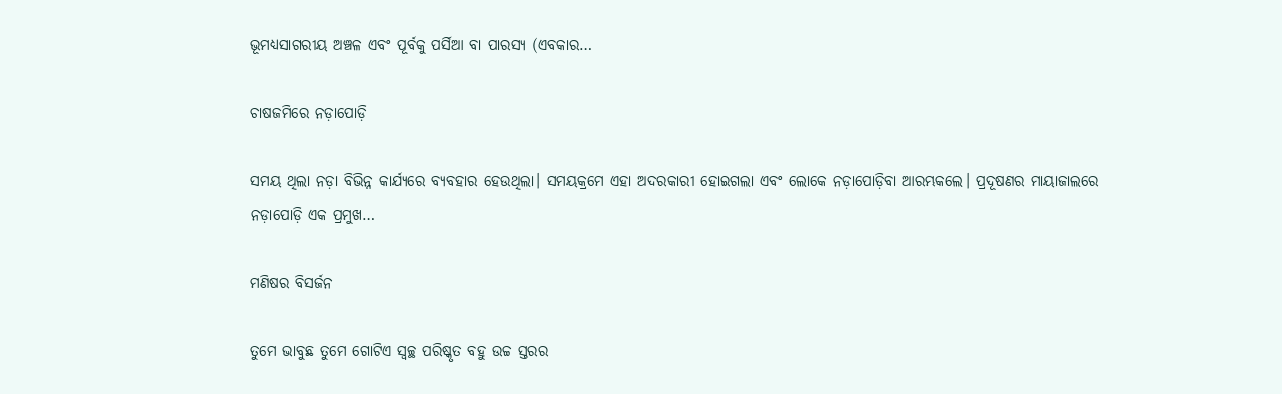ଭୂମଧ୍ୟସାଗରୀୟ ଅଞ୍ଚଳ ଏବଂ ପୂର୍ବକୁ ପର୍ସିଆ ବା ପାରସ୍ୟ (ଏବକାର…

ଚାଷଜମିରେ ନଡ଼ାପୋଡ଼ି

ସମୟ ଥିଲା ନଡ଼ା ବିଭିନ୍ନ କାର୍ଯ୍ୟରେ ବ୍ୟବହାର ହେଉଥିଲା। ସମୟକ୍ରମେ ଏହା ଅଦରକାରୀ ହୋଇଗଲା ଏବଂ ଲୋକେ ନଡ଼ାପୋଡ଼ିବା ଆରମ୍ଭକଲେ। ପ୍ରଦୂଷଣର ମାୟାଜାଲରେ ନଡ଼ାପୋଡ଼ି ଏକ ପ୍ରମୁଖ…

ମଣିଷର ବିସର୍ଜନ

ତୁମେ ଭାବୁଛ ତୁମେ ଗୋଟିଏ ସ୍ବଚ୍ଛ ପରିଷ୍କୃତ ବହୁ ଉଚ୍ଚ ସ୍ତରର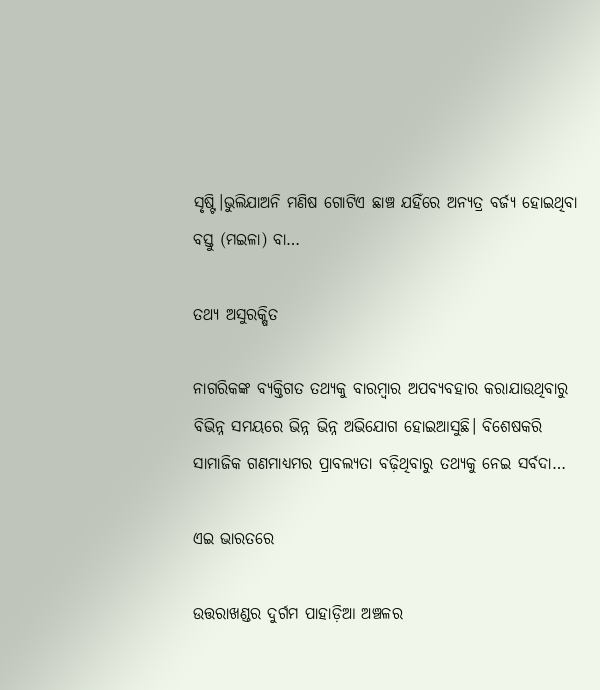ସୃଷ୍ଟି।ଭୁଲିଯାଅନି ମଣିଷ ଗୋଟିଏ ଛାଞ୍ଚ ଯହିଁରେ ଅନ୍ୟତ୍ର ବର୍ଜ୍ୟ ହୋଇଥିବା ବସ୍ତୁ (ମଇଳା) ବା…

ତଥ୍ୟ ଅସୁରକ୍ଷିତ

ନାଗରିକଙ୍କ ବ୍ୟକ୍ତିଗତ ତଥ୍ୟକୁ ବାରମ୍ବାର ଅପବ୍ୟବହାର କରାଯାଉଥିବାରୁ ବିଭିନ୍ନ ସମୟରେ ଭିନ୍ନ ଭିନ୍ନ ଅଭିଯୋଗ ହୋଇଆସୁଛି। ବିଶେଷକରି ସାମାଜିକ ଗଣମାଧ୍ୟମର ପ୍ରାବଲ୍ୟତା ବଢ଼ିଥିବାରୁ ତଥ୍ୟକୁ ନେଇ ସର୍ବଦା…

ଏଇ ଭାରତରେ

ଉତ୍ତରାଖଣ୍ଡର ଦୁର୍ଗମ ପାହାଡ଼ିଆ ଅଞ୍ଚଳର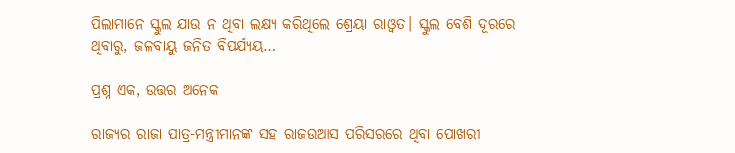ପିଲାମାନେ ସ୍କୁଲ ଯାଉ ନ ଥିବା ଲକ୍ଷ୍ୟ କରିଥିଲେ ଶ୍ରେୟା ରାଓ୍ବତ। ସ୍କୁଲ ବେଶି ଦୂରରେ ଥିବାରୁ, ଜଳବାୟୁ ଜନିତ ବିପର୍ଯ୍ୟୟ…

ପ୍ରଶ୍ନ ଏକ, ଉତ୍ତର ଅନେକ

ରାଜ୍ୟର ରାଜା ପାତ୍ର-ମନ୍ତ୍ରୀମାନଙ୍କ ସହ ରାଜଉଆସ ପରିସରରେ ଥିବା ପୋଖରୀ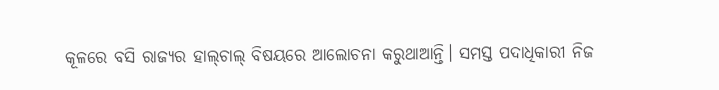କୂଳରେ ବସି ରାଜ୍ୟର ହାଲ୍‌ଚାଲ୍‌ ବିଷୟରେ ଆଲୋଚନା କରୁଥାଆନ୍ତି। ସମସ୍ତ ପଦାଧିକାରୀ ନିଜ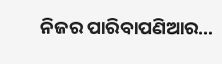ନିଜର ପାରିବାପଣିଆର…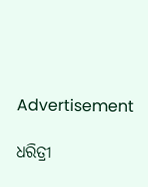Advertisement

ଧରିତ୍ରୀ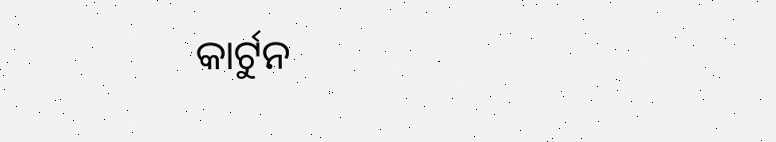କାର୍ଟୁନ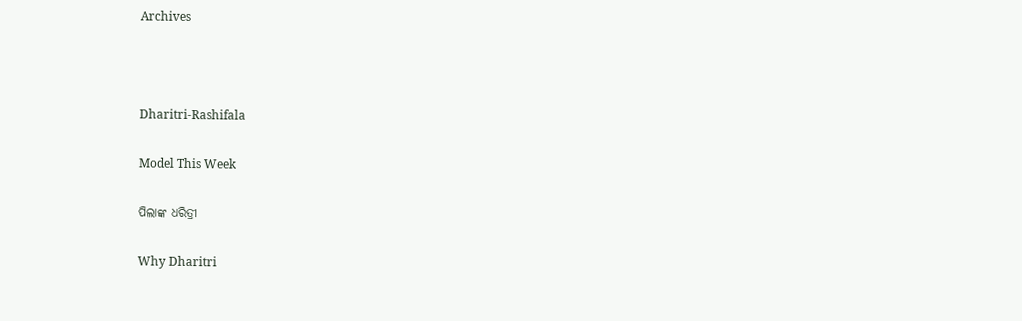Archives



Dharitri-Rashifala

Model This Week

ପିଲାଙ୍କ ଧରିତ୍ରୀ

Why Dharitri